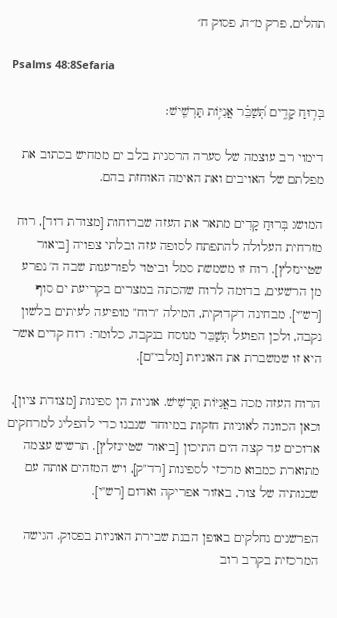תהלים, פרק מ״ח, פסוק ח׳

Psalms 48:8Sefaria

בְּר֥וּחַ קָדִ֑ים תְּ֝שַׁבֵּ֗ר אֳנִיּ֥וֹת תַּרְשִֽׁישׁ׃

דימוי רב עוצמה של סערה הרסנית בלב ים ממחיש בכתוב את מפלתם של האויבים ואת האימה האוחזת בהם.

המושג בְּרוּחַ קָדִים מתאר את העזה שברוחות [מצודת דוד], רוח מזרחית העלולה להתפתח לסופה עזה ובלתי צפויה [ביאור שטיינזלץ]. רוח זו משמשת סמל וביטוי לפורענות שבה ה' נפרע מן הרשעים, בדומה לרוח שהכתה במצרים בקריעת ים סוף [רש"י]. מבחינה דקדוקית, המילה "רוח" מופיעה לעיתים בלשון נקבה, ולכן הפועל תְּשַׁבֵּר מנוסח בנקבה, כלומר: רוח קדים אשר היא זו שמשברת את האוניות [מלבי"ם].

הרוח העזה מכה באֳנִיּוֹת תַּרְשִׁישׁ. אוניות הן ספינות [מצודת ציון], וכאן הכוונה לאוניות חזקות במיוחד שנבנו כדי להפליג למרחקים ארוכים עד קצה הים התיכון [ביאור שטיינזלץ]. תרשיש עצמה מתוארת כמבוא מרכזי לספינות [רד"ק], ויש המזהים אותה עם שכנותיה של צור, באזור אפריקה ואדום [רש"י].

הפרשנים נחלקים באופן הבנת שבירת האוניות בפסוק. הגישה המרכזית בקרב רוב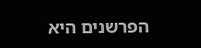הפרשנים היא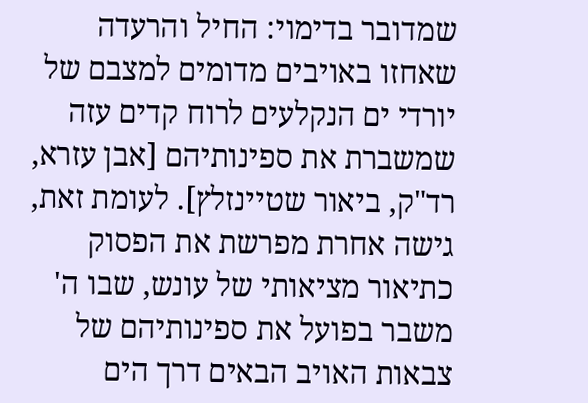שמדובר בדימוי: החיל והרעדה שאחזו באויבים מדומים למצבם של יורדי ים הנקלעים לרוח קדים עזה שמשברת את ספינותיהם [אבן עזרא, רד"ק, ביאור שטיינזלץ]. לעומת זאת, גישה אחרת מפרשת את הפסוק כתיאור מציאותי של עונש, שבו ה' משבר בפועל את ספינותיהם של צבאות האויב הבאים דרך הים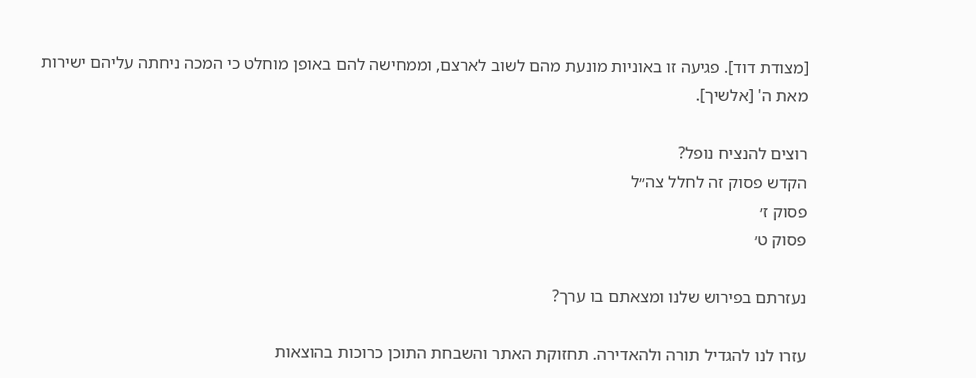[מצודת דוד]. פגיעה זו באוניות מונעת מהם לשוב לארצם, וממחישה להם באופן מוחלט כי המכה ניחתה עליהם ישירות מאת ה' [אלשיך].

רוצים להנציח נופל?
הקדש פסוק זה לחלל צה״ל
פסוק ז׳
פסוק ט׳

נעזרתם בפירוש שלנו ומצאתם בו ערך?

עזרו לנו להגדיל תורה ולהאדירה. תחזוקת האתר והשבחת התוכן כרוכות בהוצאות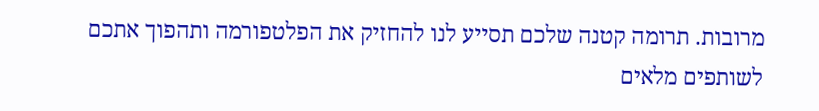מרובות. תרומה קטנה שלכם תסייע לנו להחזיק את הפלטפורמה ותהפוך אתכם לשותפים מלאים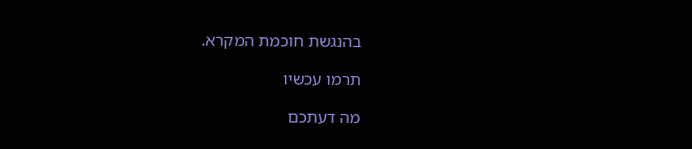בהנגשת חוכמת המקרא.

תרמו עכשיו

מה דעתכם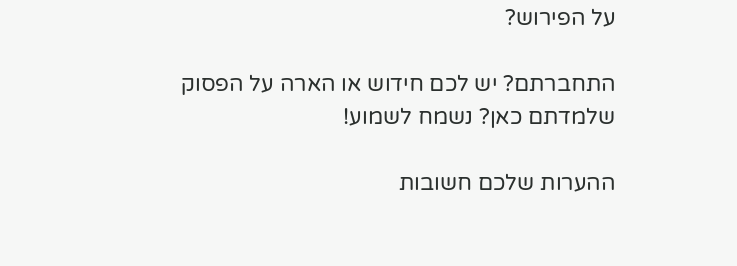על הפירוש?

התחברתם? יש לכם חידוש או הארה על הפסוק שלמדתם כאן? נשמח לשמוע!

ההערות שלכם חשובות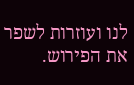לנו ועוזרות לשפר את הפירוש.